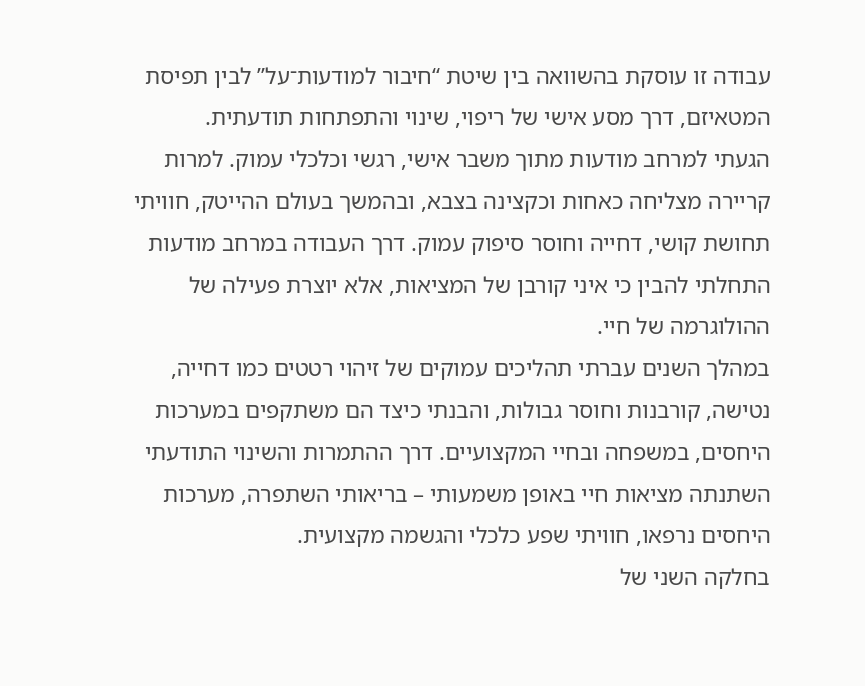עבודה זו עוסקת בהשוואה בין שיטת “חיבור למודעות־על” לבין תפיסת המטאיזם, דרך מסע אישי של ריפוי, שינוי והתפתחות תודעתית.
הגעתי למרחב מודעות מתוך משבר אישי, רגשי וכלכלי עמוק. למרות קריירה מצליחה כאחות וכקצינה בצבא, ובהמשך בעולם ההייטק, חוויתי תחושת קושי, דחייה וחוסר סיפוק עמוק. דרך העבודה במרחב מודעות התחלתי להבין כי איני קורבן של המציאות, אלא יוצרת פעילה של ההולוגרמה של חיי.
במהלך השנים עברתי תהליכים עמוקים של זיהוי רטטים כמו דחייה, נטישה, קורבנות וחוסר גבולות, והבנתי כיצד הם משתקפים במערכות היחסים, במשפחה ובחיי המקצועיים. דרך ההתמרות והשינוי התודעתי השתנתה מציאות חיי באופן משמעותי – בריאותי השתפרה, מערכות היחסים נרפאו, חוויתי שפע כלכלי והגשמה מקצועית.
בחלקה השני של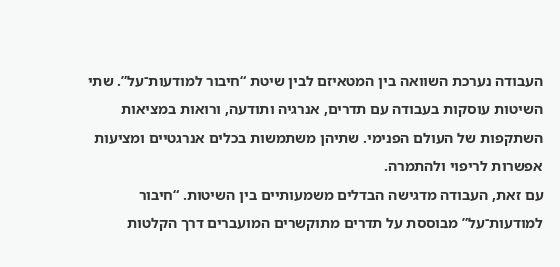העבודה נערכת השוואה בין המטאיזם לבין שיטת “חיבור למודעות־על”. שתי השיטות עוסקות בעבודה עם תדרים, אנרגיה ותודעה, ורואות במציאות השתקפות של העולם הפנימי. שתיהן משתמשות בכלים אנרגטיים ומציעות אפשרות לריפוי ולהתמרה.
עם זאת, העבודה מדגישה הבדלים משמעותיים בין השיטות. “חיבור למודעות־על” מבוססת על תדרים מתוקשרים המועברים דרך הקלטות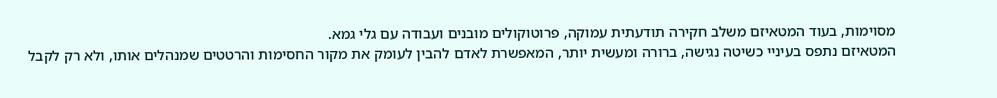מסוימות, בעוד המטאיזם משלב חקירה תודעתית עמוקה, פרוטוקולים מובנים ועבודה עם גלי גמא.
המטאיזם נתפס בעיניי כשיטה נגישה, ברורה ומעשית יותר, המאפשרת לאדם להבין לעומק את מקור החסימות והרטטים שמנהלים אותו, ולא רק לקבל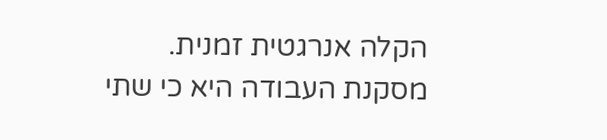הקלה אנרגטית זמנית.
מסקנת העבודה היא כי שתי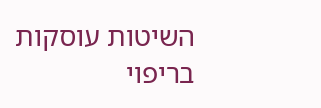השיטות עוסקות בריפוי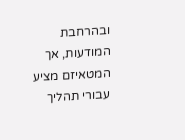ובהרחבת המודעות, אך המטאיזם מציע עבורי תהליך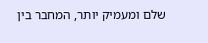שלם ומעמיק יותר, המחבר בין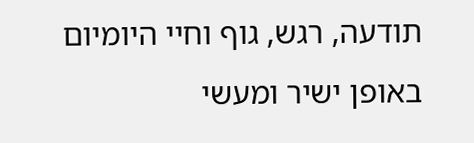תודעה, רגש, גוף וחיי היומיום באופן ישיר ומעשי